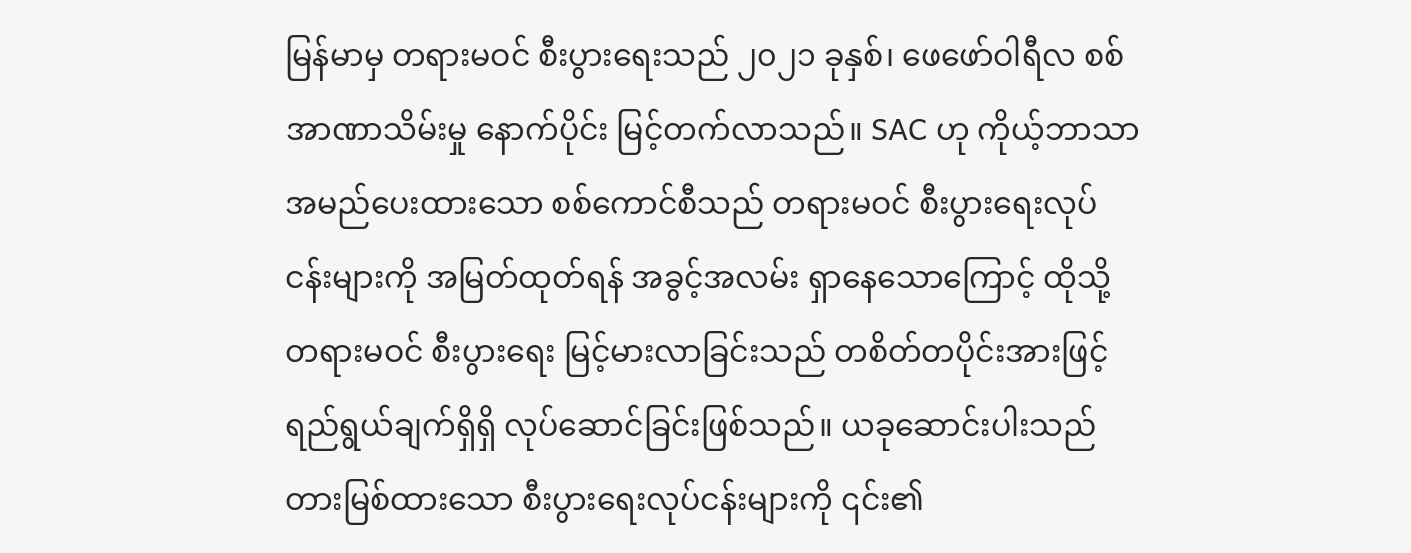မြန်မာမှ တရားမဝင် စီးပွားရေးသည် ၂၀၂၁ ခုနှစ်၊ ဖေဖော်ဝါရီလ စစ်အာဏာသိမ်းမှု နောက်ပိုင်း မြင့်တက်လာသည်။ SAC ဟု ကိုယ့်ဘာသာ အမည်ပေးထားသော စစ်ကောင်စီသည် တရားမဝင် စီးပွားရေးလုပ်ငန်းများကို အမြတ်ထုတ်ရန် အခွင့်အလမ်း ရှာနေသောကြောင့် ထိုသို့ တရားမဝင် စီးပွားရေး မြင့်မားလာခြင်းသည် တစိတ်တပိုင်းအားဖြင့် ရည်ရွယ်ချက်ရှိရှိ လုပ်ဆောင်ခြင်းဖြစ်သည်။ ယခုဆောင်းပါးသည် တားမြစ်ထားသော စီးပွားရေးလုပ်ငန်းများကို ၎င်း၏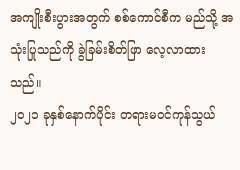အကျိုးစီးပွားအတွက် စစ်ကောင်စီက မည်သို့ အသုံးပြုသည်ကို ခွဲခြမ်းစိတ်ဖြာ လေ့လာထားသည်။
၂၀၂၁ ခုနှစ်နောက်ပိုင်း တရားမဝင်ကုန်သွယ်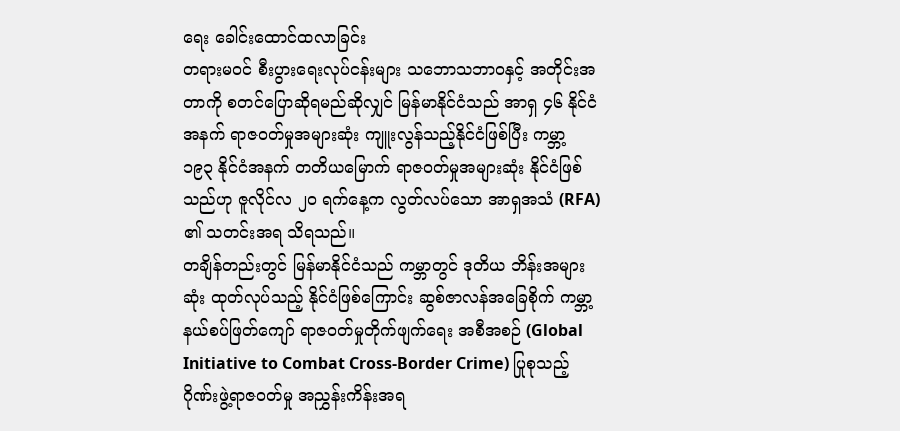ရေး ခေါင်းထောင်ထလာခြင်း
တရားမဝင် စီးပွားရေးလုပ်ငန်းများ သဘောသဘာဝနှင့် အတိုင်းအတာကို စတင်ပြောဆိုရမည်ဆိုလျှင် မြန်မာနိုင်ငံသည် အာရှ ၄၆ နိုင်ငံအနက် ရာဇဝတ်မှုအများဆုံး ကျူးလွန်သည့်နိုင်ငံဖြစ်ပြီး ကမ္ဘာ့ ၁၉၃ နိုင်ငံအနက် တတိယမြောက် ရာဇဝတ်မှုအများဆုံး နိုင်ငံဖြစ်သည်ဟု ဇူလိုင်လ ၂၀ ရက်နေ့က လွတ်လပ်သော အာရှအသံ (RFA) ၏ သတင်းအရ သိရသည်။
တချိန်တည်းတွင် မြန်မာနိုင်ငံသည် ကမ္ဘာတွင် ဒုတိယ ဘိန်းအများဆုံး ထုတ်လုပ်သည့် နိုင်ငံဖြစ်ကြောင်း ဆွစ်ဇာလန်အခြေစိုက် ကမ္ဘာ့ နယ်စပ်ဖြတ်ကျော် ရာဇဝတ်မှုတိုက်ဖျက်ရေး အစီအစဉ် (Global Initiative to Combat Cross-Border Crime) ပြုစုသည့် ဂိုဏ်းဖွဲ့ရာဇဝတ်မှု အညွှန်းကိန်းအရ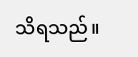သိရသည်။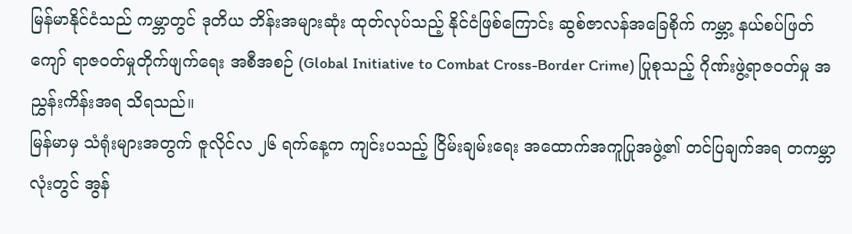မြန်မာနိုင်ငံသည် ကမ္ဘာတွင် ဒုတိယ ဘိန်းအများဆုံး ထုတ်လုပ်သည့် နိုင်ငံဖြစ်ကြောင်း ဆွစ်ဇာလန်အခြေစိုက် ကမ္ဘာ့ နယ်စပ်ဖြတ်ကျော် ရာဇဝတ်မှုတိုက်ဖျက်ရေး အစီအစဉ် (Global Initiative to Combat Cross-Border Crime) ပြုစုသည့် ဂိုဏ်းဖွဲ့ရာဇဝတ်မှု အညွှန်းကိန်းအရ သိရသည်။
မြန်မာမှ သံရုံးများအတွက် ဇူလိုင်လ ၂၆ ရက်နေ့က ကျင်းပသည့် ငြိမ်းချမ်းရေး အထောက်အကူပြုအဖွဲ့၏ တင်ပြချက်အရ တကမ္ဘာလုံးတွင် အွန်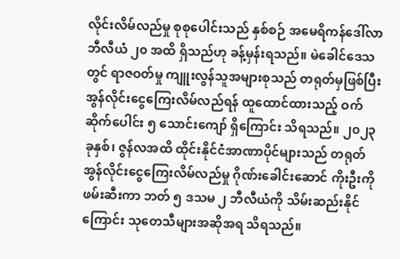လိုင်းလိမ်လည်မှု စုစုပေါင်းသည် နှစ်စဉ် အမေရိကန်ဒေါ်လာ ဘီလီယံ ၂၀ အထိ ရှိသည်ဟု ခန့်မှန်းရသည်။ မဲခေါင်ဒေသတွင် ရာဇဝတ်မှု ကျူးလွန်သူအများစုသည် တရုတ်မှဖြစ်ပြီး အွန်လိုင်းငွေကြေးလိမ်လည်ရန် ထူထောင်ထားသည့် ဝက်ဆိုက်ပေါင်း ၅ သောင်းကျော် ရှိကြောင်း သိရသည်။ ၂၀၂၃ ခုနှစ်၊ ဇွန်လအထိ ထိုင်းနိုင်ငံအာဏာပိုင်များသည် တရုတ် အွန်လိုင်းငွေကြေးလိမ်လည်မှု ဂိုဏ်းခေါင်းဆောင် ကိုးဦးကို ဖမ်းဆီးကာ ဘတ် ၅ ဒသမ ၂ ဘီလီယံကို သိမ်းဆည်းနိုင်ကြောင်း သုတေသီများအဆိုအရ သိရသည်။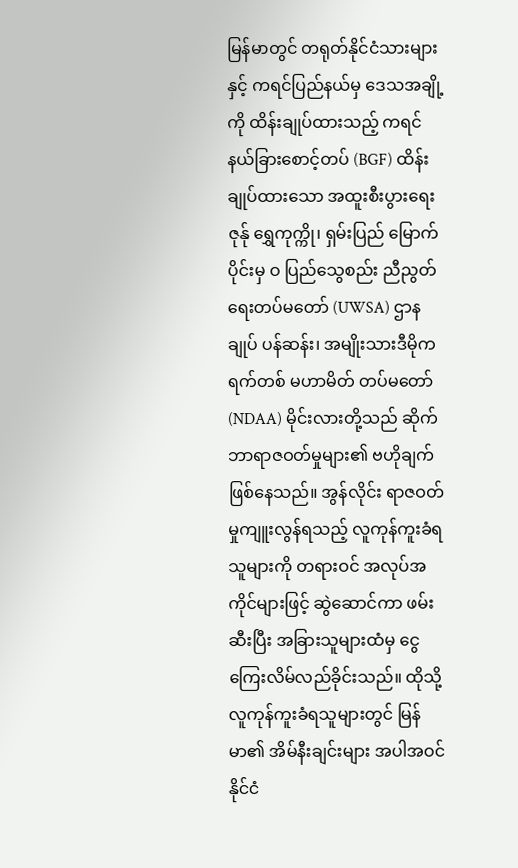မြန်မာတွင် တရုတ်နိုင်ငံသားများနှင့် ကရင်ပြည်နယ်မှ ဒေသအချို့ကို ထိန်းချုပ်ထားသည့် ကရင်နယ်ခြားစောင့်တပ် (BGF) ထိန်းချုပ်ထားသော အထူးစီးပွားရေးဇုန်ု ရွှေကုက္ကို၊ ရှမ်းပြည် မြောက်ပိုင်းမှ ဝ ပြည်သွေစည်း ညီညွတ်ရေးတပ်မတော် (UWSA) ဌာနချုပ် ပန်ဆန်း၊ အမျိုးသားဒီမိုကရက်တစ် မဟာမိတ် တပ်မတော် (NDAA) မိုင်းလားတို့သည် ဆိုက်ဘာရာဇဝတ်မှုများ၏ ဗဟိုချက်ဖြစ်နေသည်။ အွန်လိုင်း ရာဇဝတ်မှုကျူးလွန်ရသည့် လူကုန်ကူးခံရသူများကို တရားဝင် အလုပ်အကိုင်များဖြင့် ဆွဲဆောင်ကာ ဖမ်းဆီးပြီး အခြားသူများထံမှ ငွေကြေးလိမ်လည်ခိုင်းသည်။ ထိုသို့လူကုန်ကူးခံရသူများတွင် မြန်မာ၏ အိမ်နီးချင်းများ အပါအဝင် နိုင်ငံ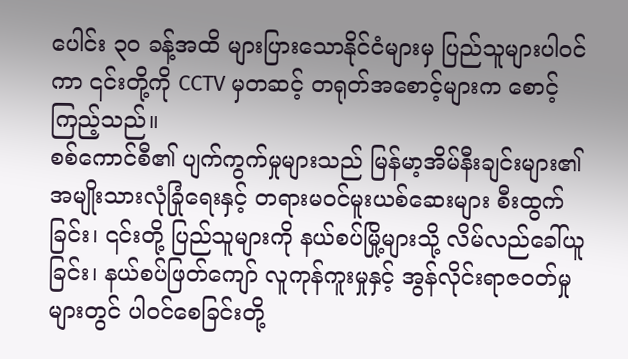ပေါင်း ၃၀ ခန့်အထိ များပြားသောနိုင်ငံများမှ ပြည်သူများပါဝင်ကာ ၎င်းတို့ကို CCTV မှတဆင့် တရုတ်အစောင့်များက စောင့်ကြည့်သည်။
စစ်ကောင်စီ၏ ပျက်ကွက်မှုများသည် မြန်မာ့အိမ်နီးချင်းများ၏ အမျိုးသားလုံခြုံရေးနှင့် တရားမဝင်မူးယစ်ဆေးများ စီးထွက်ခြင်း၊ ၎င်းတို့ ပြည်သူများကို နယ်စပ်မြို့များသို့ လိမ်လည်ခေါ်ယူခြင်း၊ နယ်စပ်ဖြတ်ကျော် လူကုန်ကူးမှုနှင့် အွန်လိုင်းရာဇဝတ်မှုများတွင် ပါဝင်စေခြင်းတို့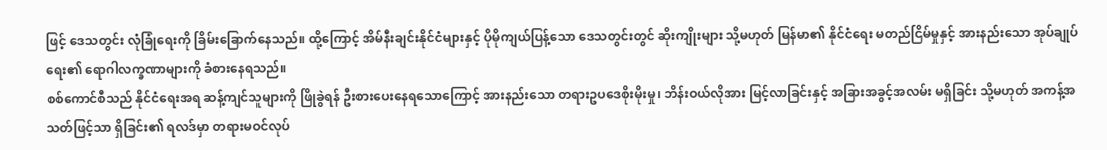ဖြင့် ဒေသတွင်း လုံခြုံရေးကို ခြိမ်းခြောက်နေသည်။ ထို့ကြောင့် အိမ်နီးချင်းနိုင်ငံများနှင့် ပိုမိုကျယ်ပြန့်သော ဒေသတွင်းတွင် ဆိုးကျိုးများ သို့မဟုတ် မြန်မာ၏ နိုင်ငံရေး မတည်ငြိမ်မှုနှင့် အားနည်းသော အုပ်ချုပ်ရေး၏ ရောဂါလက္ခဏာများကို ခံစားနေရသည်။
စစ်ကောင်စီသည် နိုင်ငံရေးအရ ဆန့်ကျင်သူများကို ဖြိုခွဲရန် ဦးစားပေးနေရသောကြောင့် အားနည်းသော တရားဥပဒေစိုးမိုးမှု၊ ဘိန်းဝယ်လိုအား မြင့်လာခြင်းနှင့် အခြားအခွင့်အလမ်း မရှိခြင်း သို့မဟုတ် အကန့်အသတ်ဖြင့်သာ ရှိခြင်း၏ ရလဒ်မှာ တရားမဝင်လုပ်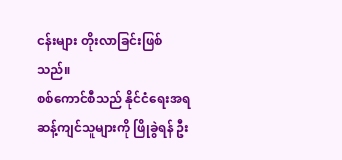ငန်းများ တိုးလာခြင်းဖြစ်သည်။
စစ်ကောင်စီသည် နိုင်ငံရေးအရ ဆန့်ကျင်သူများကို ဖြိုခွဲရန် ဦး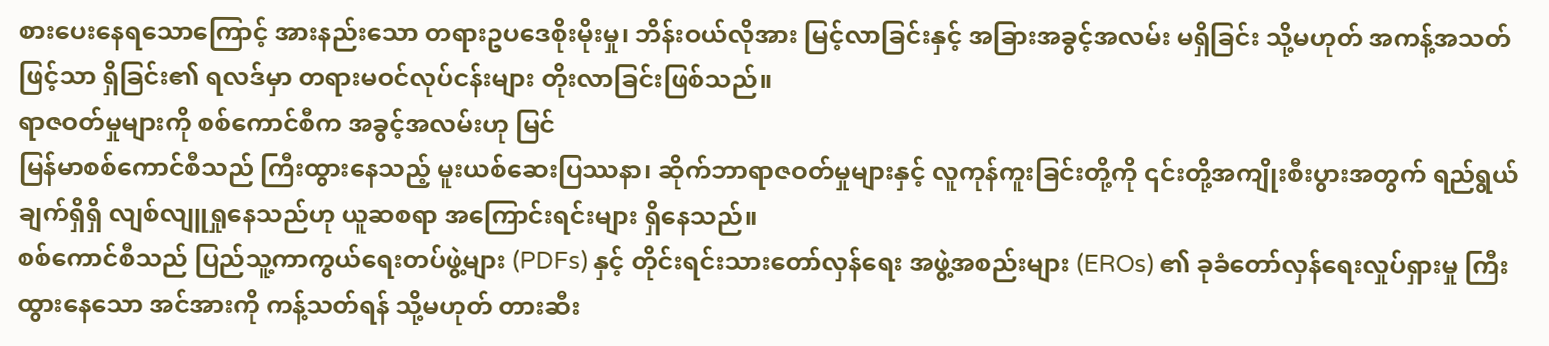စားပေးနေရသောကြောင့် အားနည်းသော တရားဥပဒေစိုးမိုးမှု၊ ဘိန်းဝယ်လိုအား မြင့်လာခြင်းနှင့် အခြားအခွင့်အလမ်း မရှိခြင်း သို့မဟုတ် အကန့်အသတ်ဖြင့်သာ ရှိခြင်း၏ ရလဒ်မှာ တရားမဝင်လုပ်ငန်းများ တိုးလာခြင်းဖြစ်သည်။
ရာဇဝတ်မှုများကို စစ်ကောင်စီက အခွင့်အလမ်းဟု မြင်
မြန်မာစစ်ကောင်စီသည် ကြီးထွားနေသည့် မူးယစ်ဆေးပြဿနာ၊ ဆိုက်ဘာရာဇဝတ်မှုများနှင့် လူကုန်ကူးခြင်းတို့ကို ၎င်းတို့အကျိုးစီးပွားအတွက် ရည်ရွယ်ချက်ရှိရှိ လျစ်လျူရှုနေသည်ဟု ယူဆစရာ အကြောင်းရင်းများ ရှိနေသည်။
စစ်ကောင်စီသည် ပြည်သူ့ကာကွယ်ရေးတပ်ဖွဲ့များ (PDFs) နှင့် တိုင်းရင်းသားတော်လှန်ရေး အဖွဲ့အစည်းများ (EROs) ၏ ခုခံတော်လှန်ရေးလှုပ်ရှားမှု ကြီးထွားနေသော အင်အားကို ကန့်သတ်ရန် သို့မဟုတ် တားဆီး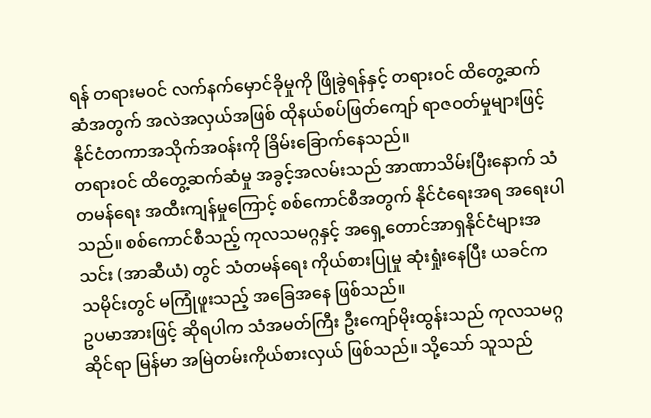ရန် တရားမဝင် လက်နက်မှောင်ခိုမှုကို ဖြိုခွဲရန်နှင့် တရားဝင် ထိတွေ့ဆက်ဆံအတွက် အလဲအလှယ်အဖြစ် ထိုနယ်စပ်ဖြတ်ကျော် ရာဇဝတ်မှုများဖြင့် နိုင်ငံတကာအသိုက်အဝန်းကို ခြိမ်းခြောက်နေသည်။
တရားဝင် ထိတွေ့ဆက်ဆံမှု အခွင့်အလမ်းသည် အာဏာသိမ်းပြီးနောက် သံတမန်ရေး အထီးကျန်မှုကြောင့် စစ်ကောင်စီအတွက် နိုင်ငံရေးအရ အရေးပါသည်။ စစ်ကောင်စီသည့် ကုလသမဂ္ဂနှင့် အရှေ့တောင်အာရှနိုင်ငံများအသင်း (အာဆီယံ) တွင် သံတမန်ရေး ကိုယ်စားပြုမှု ဆုံးရှုံးနေပြီး ယခင်က သမိုင်းတွင် မကြုံဖူးသည့် အခြေအနေ ဖြစ်သည်။
ဥပမာအားဖြင့် ဆိုရပါက သံအမတ်ကြီး ဦးကျော်မိုးထွန်းသည် ကုလသမဂ္ဂဆိုင်ရာ မြန်မာ အမြဲတမ်းကိုယ်စားလှယ် ဖြစ်သည်။ သို့သော် သူသည်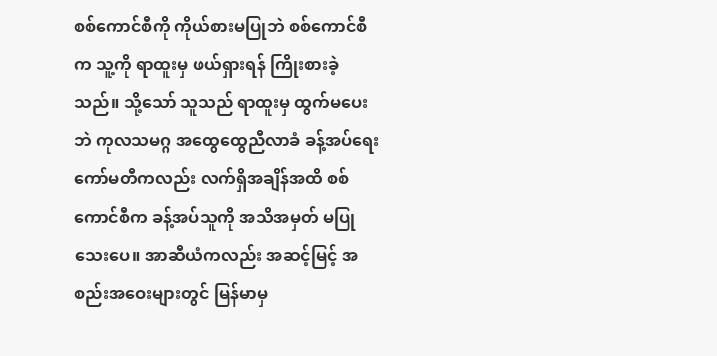စစ်ကောင်စီကို ကိုယ်စားမပြုဘဲ စစ်ကောင်စီက သူ့ကို ရာထူးမှ ဖယ်ရှားရန် ကြိုးစားခဲ့သည်။ သို့သော် သူသည် ရာထူးမှ ထွက်မပေးဘဲ ကုလသမဂ္ဂ အထွေထွေညီလာခံ ခန့်အပ်ရေးကော်မတီကလည်း လက်ရှိအချိန်အထိ စစ်ကောင်စီက ခန့်အပ်သူကို အသိအမှတ် မပြုသေးပေ။ အာဆီယံကလည်း အဆင့်မြင့် အစည်းအဝေးများတွင် မြန်မာမှ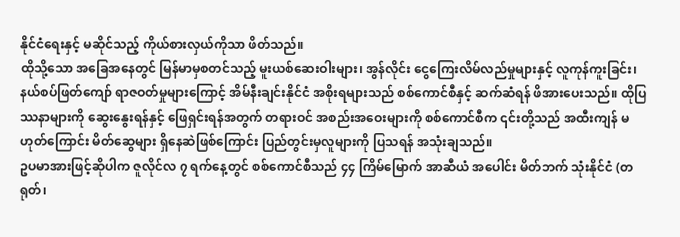နိုင်ငံရေးနှင့် မဆိုင်သည့် ကိုယ်စားလှယ်ကိုသာ ဖိတ်သည်။
ထိုသို့သော အခြေအနေတွင် မြန်မာမှစတင်သည့် မူးယစ်ဆေးဝါးများ၊ အွန်လိုင်း ငွေကြေးလိမ်လည်မှုများနှင့် လူကုန်ကူးခြင်း၊ နယ်စပ်ဖြတ်ကျော် ရာဇဝတ်မှုများကြောင့် အိမ်နီးချင်းနိုင်ငံ အစိုးရများသည် စစ်ကောင်စီနှင့် ဆက်ဆံရန် ဖိအားပေးသည်။ ထိုပြဿနာများကို ဆွေးနွေးရန်နှင့် ဖြေရှင်းရန်အတွက် တရားဝင် အစည်းအဝေးများကို စစ်ကောင်စီက ၎င်းတို့သည် အထီးကျန် မဟုတ်ကြောင်း မိတ်ဆွေများ ရှိနေဆဲဖြစ်ကြောင်း ပြည်တွင်းမှလူများကို ပြသရန် အသုံးချသည်။
ဥပမာအားဖြင့်ဆိုပါက ဇူလိုင်လ ၇ ရက်နေ့တွင် စစ်ကောင်စီသည် ၄၄ ကြိမ်မြောက် အာဆီယံ အပေါင်း မိတ်ဘက် သုံးနိုင်ငံ (တရုတ်၊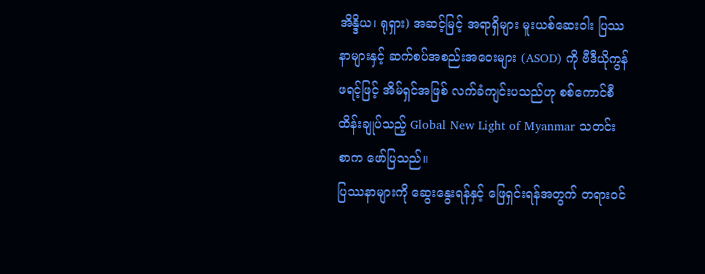အိန္ဒိယ၊ ရုရှား) အဆင့်မြင့် အရာရှိများ မူးယစ်ဆေးဝါး ပြဿနာများနှင့် ဆက်စပ်အစည်းအဝေးများ (ASOD) ကို ဗီဒီယိုကွန်ဖရင့်ဖြင့် အိမ်ရှင်အဖြစ် လက်ခံကျင်းပသည်ဟု စစ်ကောင်စီ ထိန်းချုပ်သည့် Global New Light of Myanmar သတင်းစာက ဖော်ပြသည်။
ပြဿနာများကို ဆွေးနွေးရန်နှင့် ဖြေရှင်းရန်အတွက် တရားဝင်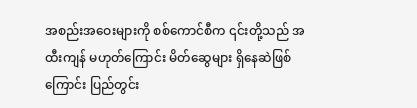အစည်းအဝေးများကို စစ်ကောင်စီက ၎င်းတို့သည် အထီးကျန် မဟုတ်ကြောင်း မိတ်ဆွေများ ရှိနေဆဲဖြစ်ကြောင်း ပြည်တွင်း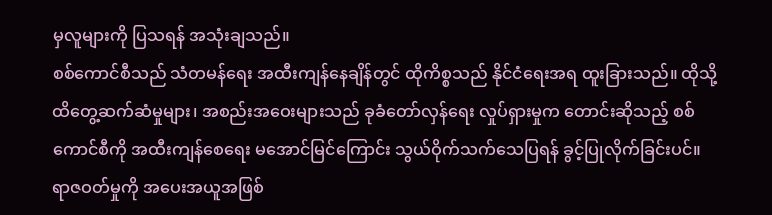မှလူများကို ပြသရန် အသုံးချသည်။
စစ်ကောင်စီသည် သံတမန်ရေး အထီးကျန်နေချိန်တွင် ထိုကိစ္စသည် နိုင်ငံရေးအရ ထူးခြားသည်။ ထိုသို့ ထိတွေ့ဆက်ဆံမှုများ၊ အစည်းအဝေးများသည် ခုခံတော်လှန်ရေး လှုပ်ရှားမှုက တောင်းဆိုသည့် စစ်ကောင်စီကို အထီးကျန်စေရေး မအောင်မြင်ကြောင်း သွယ်ဝိုက်သက်သေပြရန် ခွင့်ပြုလိုက်ခြင်းပင်။
ရာဇဝတ်မှုကို အပေးအယူအဖြစ်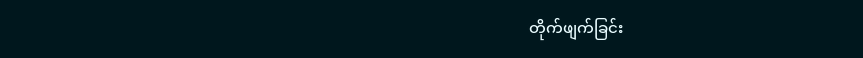တိုက်ဖျက်ခြင်း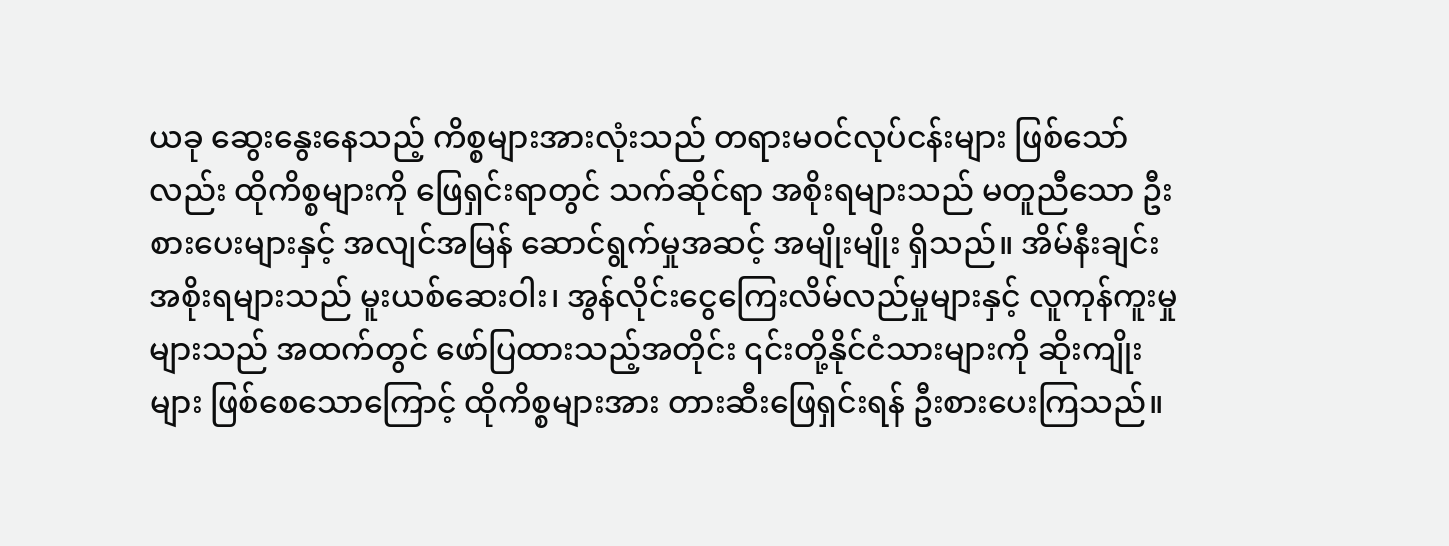ယခု ဆွေးနွေးနေသည့် ကိစ္စများအားလုံးသည် တရားမဝင်လုပ်ငန်းများ ဖြစ်သော်လည်း ထိုကိစ္စများကို ဖြေရှင်းရာတွင် သက်ဆိုင်ရာ အစိုးရများသည် မတူညီသော ဦးစားပေးများနှင့် အလျင်အမြန် ဆောင်ရွက်မှုအဆင့် အမျိုးမျိုး ရှိသည်။ အိမ်နီးချင်းအစိုးရများသည် မူးယစ်ဆေးဝါး၊ အွန်လိုင်းငွေကြေးလိမ်လည်မှုများနှင့် လူကုန်ကူးမှုများသည် အထက်တွင် ဖော်ပြထားသည့်အတိုင်း ၎င်းတို့နိုင်ငံသားများကို ဆိုးကျိုးများ ဖြစ်စေသောကြောင့် ထိုကိစ္စများအား တားဆီးဖြေရှင်းရန် ဦးစားပေးကြသည်။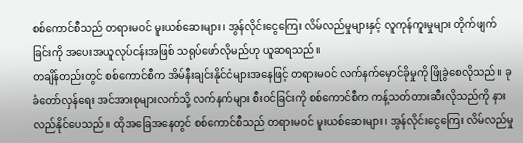စစ်ကောင်စီသည် တရားမဝင် မူးယစ်ဆေးများ၊ အွန်လိုင်းငွေကြေး လိမ်လည်မှုများနှင့် လူကုန်ကူးမှုများ တိုက်ဖျက်ခြင်းကို အပေးအယူလုပ်ငန်းအဖြစ် သရုပ်ဖော်လိုမည်ဟု ယူဆရသည်။
တချိန်တည်းတွင် စစ်ကောင်စီက အိမ်နီးချင်းနိုင်ငံများအနေဖြင့် တရားမဝင် လက်နက်မှောင်ခိုမှုကို ဖြိုခွဲစေလိုသည်။ ခုခံတော်လှန်ရေး အင်အားစုများလက်သို့ လက်နက်များ စီးဝင်ခြင်းကို စစ်ကောင်စီက ကန့်သတ်တားဆီးလိုသည်ကို နားလည်နိုင်ပေသည်။ ထိုအခြေအနေတွင် စစ်ကောင်စီသည် တရားမဝင် မူးယစ်ဆေးများ၊ အွန်လိုင်းငွေကြေး လိမ်လည်မှု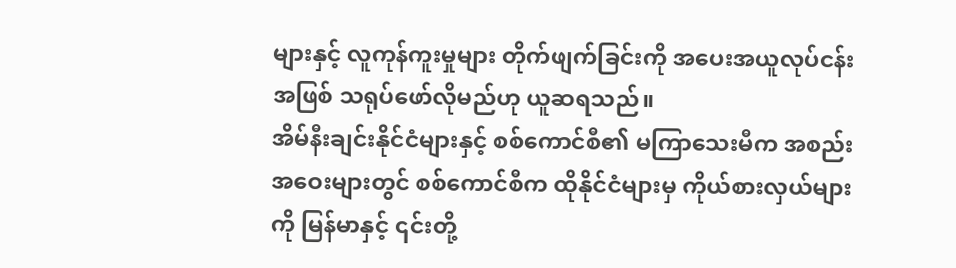များနှင့် လူကုန်ကူးမှုများ တိုက်ဖျက်ခြင်းကို အပေးအယူလုပ်ငန်းအဖြစ် သရုပ်ဖော်လိုမည်ဟု ယူဆရသည်။
အိမ်နီးချင်းနိုင်ငံများနှင့် စစ်ကောင်စီ၏ မကြာသေးမီက အစည်းအဝေးများတွင် စစ်ကောင်စီက ထိုနိုင်ငံများမှ ကိုယ်စားလှယ်များကို မြန်မာနှင့် ၎င်းတို့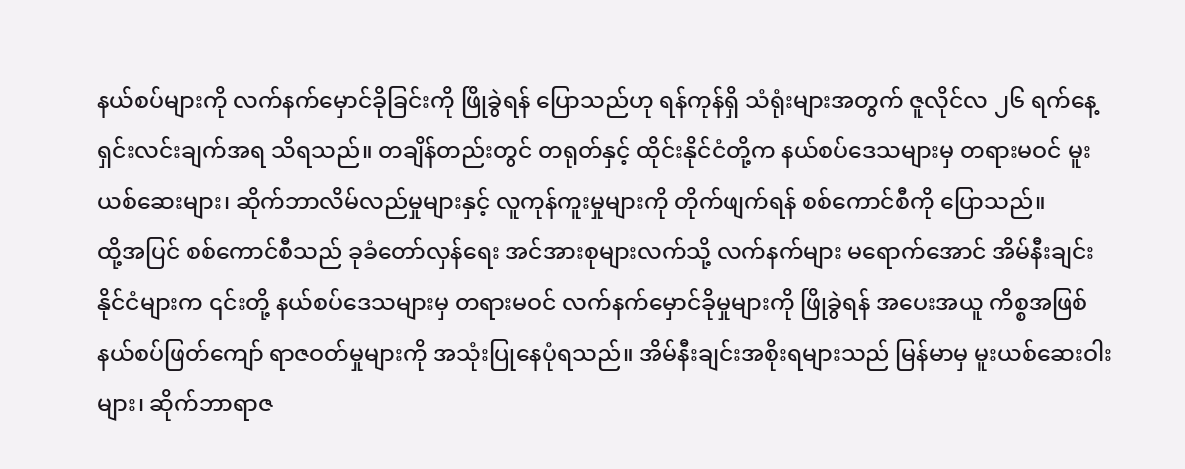နယ်စပ်များကို လက်နက်မှောင်ခိုခြင်းကို ဖြိုခွဲရန် ပြောသည်ဟု ရန်ကုန်ရှိ သံရုံးများအတွက် ဇူလိုင်လ ၂၆ ရက်နေ့ ရှင်းလင်းချက်အရ သိရသည်။ တချိန်တည်းတွင် တရုတ်နှင့် ထိုင်းနိုင်ငံတို့က နယ်စပ်ဒေသများမှ တရားမဝင် မူးယစ်ဆေးများ၊ ဆိုက်ဘာလိမ်လည်မှုများနှင့် လူကုန်ကူးမှုများကို တိုက်ဖျက်ရန် စစ်ကောင်စီကို ပြောသည်။
ထို့အပြင် စစ်ကောင်စီသည် ခုခံတော်လှန်ရေး အင်အားစုများလက်သို့ လက်နက်များ မရောက်အောင် အိမ်နီးချင်းနိုင်ငံများက ၎င်းတို့ နယ်စပ်ဒေသများမှ တရားမဝင် လက်နက်မှောင်ခိုမှုများကို ဖြိုခွဲရန် အပေးအယူ ကိစ္စအဖြစ် နယ်စပ်ဖြတ်ကျော် ရာဇဝတ်မှုများကို အသုံးပြုနေပုံရသည်။ အိမ်နီးချင်းအစိုးရများသည် မြန်မာမှ မူးယစ်ဆေးဝါးများ၊ ဆိုက်ဘာရာဇ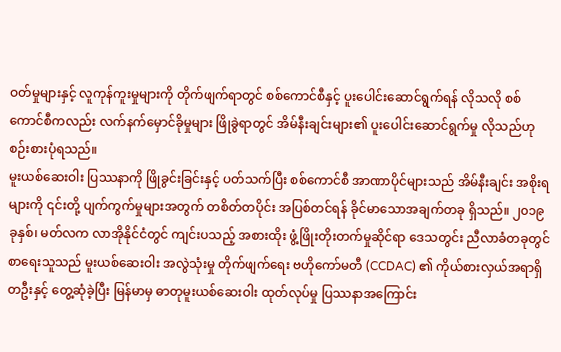ဝတ်မှုများနှင့် လူကုန်ကူးမှုများကို တိုက်ဖျက်ရာတွင် စစ်ကောင်စီနှင့် ပူးပေါင်းဆောင်ရွက်ရန် လိုသလို စစ်ကောင်စီကလည်း လက်နက်မှောင်ခိုမှုများ ဖြိုခွဲရာတွင် အိမ်နီးချင်းများ၏ ပူးပေါင်းဆောင်ရွက်မှု လိုသည်ဟု စဉ်းစားပုံရသည်။
မူးယစ်ဆေးဝါး ပြဿနာကို ဖြိုခွင်းခြင်းနှင့် ပတ်သက်ပြီး စစ်ကောင်စီ အာဏာပိုင်များသည် အိမ်နီးချင်း အစိုးရများကို ၎င်းတို့ ပျက်ကွက်မှုများအတွက် တစိတ်တပိုင်း အပြစ်တင်ရန် ခိုင်မာသောအချက်တခု ရှိသည်။ ၂၀၁၉ ခုနှစ်၊ မတ်လက လာအိုနိုင်ငံတွင် ကျင်းပသည့် အစားထိုး ဖွံ့ဖြိုးတိုးတက်မှုဆိုင်ရာ ဒေသတွင်း ညီလာခံတခုတွင် စာရေးသူသည် မူးယစ်ဆေးဝါး အလွဲသုံးမှု တိုက်ဖျက်ရေး ဗဟိုကော်မတီ (CCDAC) ၏ ကိုယ်စားလှယ်အရာရှိတဦးနှင့် တွေ့ဆုံခဲ့ပြီး မြန်မာမှ ဓာတုမူးယစ်ဆေးဝါး ထုတ်လုပ်မှု ပြဿနာအကြောင်း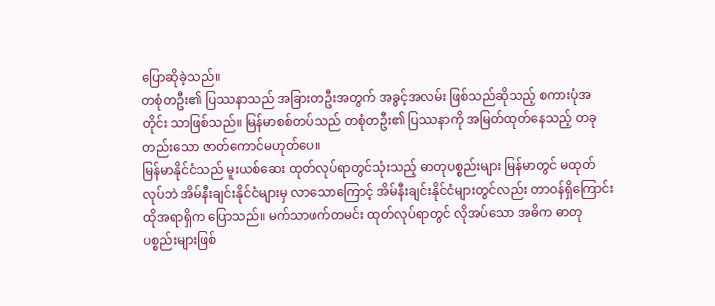ပြောဆိုခဲ့သည်။
တစုံတဦး၏ ပြဿနာသည် အခြားတဦးအတွက် အခွင့်အလမ်း ဖြစ်သည်ဆိုသည့် စကားပုံအတိုင်း သာဖြစ်သည်။ မြန်မာစစ်တပ်သည် တစုံတဦး၏ ပြဿနာကို အမြတ်ထုတ်နေသည့် တခုတည်းသော ဇာတ်ကောင်မဟုတ်ပေ။
မြန်မာနိုင်ငံသည် မူးယစ်ဆေး ထုတ်လုပ်ရာတွင်သုံးသည့် ဓာတုပစ္စည်းများ မြန်မာတွင် မထုတ်လုပ်ဘဲ အိမ်နီးချင်းနိုင်ငံများမှ လာသောကြောင့် အိမ်နီးချင်းနိုင်ငံများတွင်လည်း တာဝန်ရှိကြောင်း ထိုအရာရှိက ပြောသည်။ မက်သာဖက်တမင်း ထုတ်လုပ်ရာတွင် လိုအပ်သော အဓိက ဓာတုပစ္စည်းများဖြစ်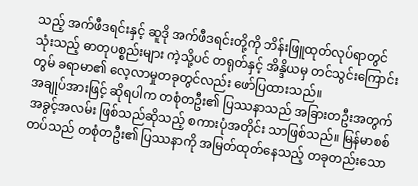သည့် အက်ဖီဒရင်းနှင့် ဆူဒို အက်ဖီဒရင်းတို့ကို ဘိန်းဖြူထုတ်လုပ်ရာတွင် သုံးသည့် ဓာတုပစ္စည်းများ ကဲ့သို့ပင် တရုတ်နှင့် အိန္ဒိယမှ တင်သွင်းကြောင်း တွမ် ခရာမာ၏ လေ့လာမှုတခုတွင်လည်း ဖော်ပြထားသည်။
အချုပ်အားဖြင့် ဆိုရပါက တစုံတဦး၏ ပြဿနာသည် အခြားတဦးအတွက် အခွင့်အလမ်း ဖြစ်သည်ဆိုသည့် စကားပုံအတိုင်း သာဖြစ်သည်။ မြန်မာစစ်တပ်သည် တစုံတဦး၏ ပြဿနာကို အမြတ်ထုတ်နေသည့် တခုတည်းသော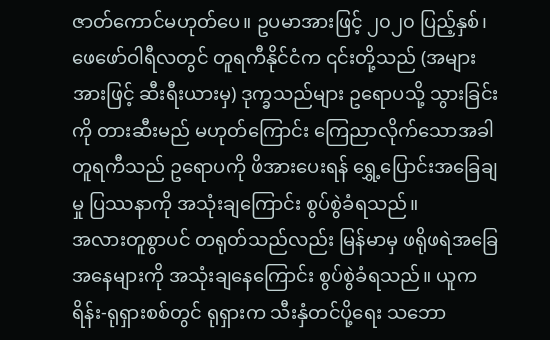ဇာတ်ကောင်မဟုတ်ပေ။ ဥပမာအားဖြင့် ၂၀၂၀ ပြည့်နှစ်၊ ဖေဖော်ဝါရီလတွင် တူရကီနိုင်ငံက ၎င်းတို့သည် (အများအားဖြင့် ဆီးရီးယားမှ) ဒုက္ခသည်များ ဥရောပသို့ သွားခြင်းကို တားဆီးမည် မဟုတ်ကြောင်း ကြေညာလိုက်သောအခါ တူရကီသည် ဥရောပကို ဖိအားပေးရန် ရွှေ့ပြောင်းအခြေချမှု ပြဿနာကို အသုံးချကြောင်း စွပ်စွဲခံရသည်။
အလားတူစွာပင် တရုတ်သည်လည်း မြန်မာမှ ဖရိုဖရဲအခြေအနေများကို အသုံးချနေကြောင်း စွပ်စွဲခံရသည်။ ယူကရိန်း-ရုရှားစစ်တွင် ရုရှားက သီးနှံတင်ပို့ရေး သဘော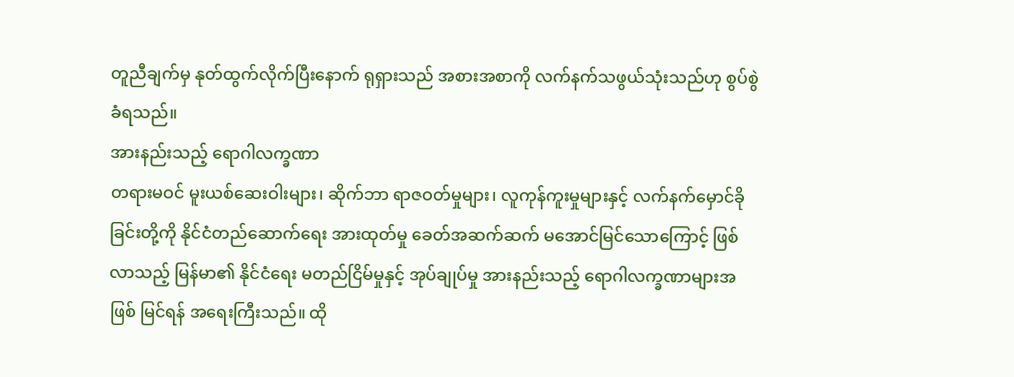တူညီချက်မှ နုတ်ထွက်လိုက်ပြီးနောက် ရုရှားသည် အစားအစာကို လက်နက်သဖွယ်သုံးသည်ဟု စွပ်စွဲခံရသည်။
အားနည်းသည့် ရောဂါလက္ခဏာ
တရားမဝင် မူးယစ်ဆေးဝါးများ၊ ဆိုက်ဘာ ရာဇဝတ်မှုများ၊ လူကုန်ကူးမှုများနှင့် လက်နက်မှောင်ခိုခြင်းတို့ကို နိုင်ငံတည်ဆောက်ရေး အားထုတ်မှု ခေတ်အဆက်ဆက် မအောင်မြင်သောကြောင့် ဖြစ်လာသည့် မြန်မာ၏ နိုင်ငံရေး မတည်ငြိမ်မှုနှင့် အုပ်ချုပ်မှု အားနည်းသည့် ရောဂါလက္ခဏာများအဖြစ် မြင်ရန် အရေးကြီးသည်။ ထို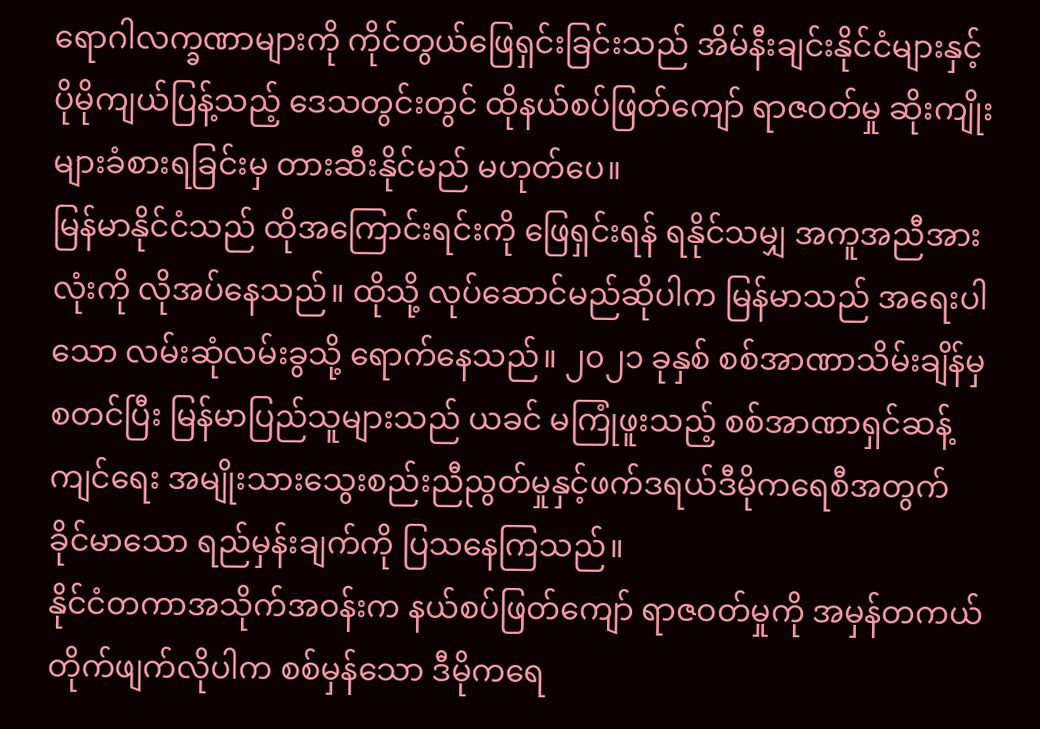ရောဂါလက္ခဏာများကို ကိုင်တွယ်ဖြေရှင်းခြင်းသည် အိမ်နီးချင်းနိုင်ငံများနှင့် ပိုမိုကျယ်ပြန့်သည့် ဒေသတွင်းတွင် ထိုနယ်စပ်ဖြတ်ကျော် ရာဇဝတ်မှု ဆိုးကျိုးများခံစားရခြင်းမှ တားဆီးနိုင်မည် မဟုတ်ပေ။
မြန်မာနိုင်ငံသည် ထိုအကြောင်းရင်းကို ဖြေရှင်းရန် ရနိုင်သမျှ အကူအညီအားလုံးကို လိုအပ်နေသည်။ ထိုသို့ လုပ်ဆောင်မည်ဆိုပါက မြန်မာသည် အရေးပါသော လမ်းဆုံလမ်းခွသို့ ရောက်နေသည်။ ၂၀၂၁ ခုနှစ် စစ်အာဏာသိမ်းချိန်မှ စတင်ပြီး မြန်မာပြည်သူများသည် ယခင် မကြုံဖူးသည့် စစ်အာဏာရှင်ဆန့်ကျင်ရေး အမျိုးသားသွေးစည်းညီညွတ်မှုနှင့်ဖက်ဒရယ်ဒီမိုကရေစီအတွက် ခိုင်မာသော ရည်မှန်းချက်ကို ပြသနေကြသည်။
နိုင်ငံတကာအသိုက်အဝန်းက နယ်စပ်ဖြတ်ကျော် ရာဇဝတ်မှုကို အမှန်တကယ် တိုက်ဖျက်လိုပါက စစ်မှန်သော ဒီမိုကရေ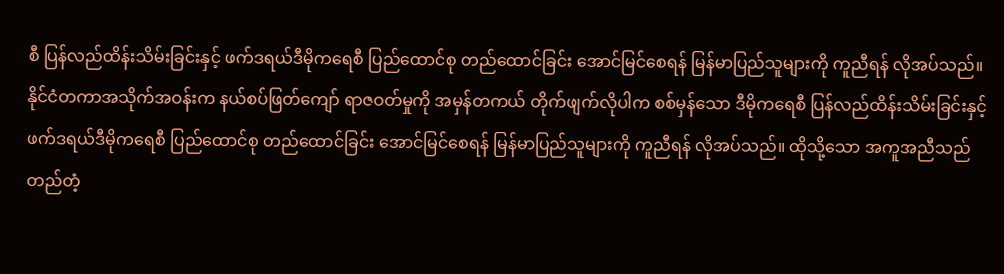စီ ပြန်လည်ထိန်းသိမ်းခြင်းနှင့် ဖက်ဒရယ်ဒီမိုကရေစီ ပြည်ထောင်စု တည်ထောင်ခြင်း အောင်မြင်စေရန် မြန်မာပြည်သူများကို ကူညီရန် လိုအပ်သည်။
နိုင်ငံတကာအသိုက်အဝန်းက နယ်စပ်ဖြတ်ကျော် ရာဇဝတ်မှုကို အမှန်တကယ် တိုက်ဖျက်လိုပါက စစ်မှန်သော ဒီမိုကရေစီ ပြန်လည်ထိန်းသိမ်းခြင်းနှင့် ဖက်ဒရယ်ဒီမိုကရေစီ ပြည်ထောင်စု တည်ထောင်ခြင်း အောင်မြင်စေရန် မြန်မာပြည်သူများကို ကူညီရန် လိုအပ်သည်။ ထိုသို့သော အကူအညီသည် တည်တံ့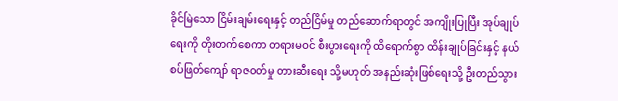ခိုင်မြဲသော ငြိမ်းချမ်းရေးနှင့် တည်ငြိမ်မှု တည်ဆောက်ရာတွင် အကျိုးပြုပြီး အုပ်ချုပ်ရေးကို တိုးတက်စေကာ တရားမဝင် စီးပွားရေးကို ထိရောက်စွာ ထိန်းချုပ်ခြင်းနှင့် နယ်စပ်ဖြတ်ကျော် ရာဇဝတ်မှု တားဆီးရေး သို့မဟုတ် အနည်းဆုံးဖြစ်ရေးသို့ ဦးတည်သွား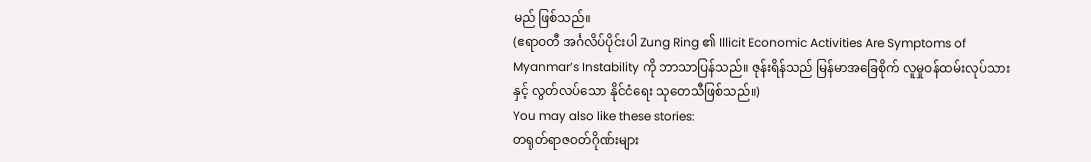မည် ဖြစ်သည်။
(ဧရာဝတီ အင်္ဂလိပ်ပိုင်းပါ Zung Ring ၏ Illicit Economic Activities Are Symptoms of Myanmar’s Instability ကို ဘာသာပြန်သည်။ ဇုန်းရိန်သည် မြန်မာအခြေစိုက် လူမှုဝန်ထမ်းလုပ်သားနှင့် လွတ်လပ်သော နိုင်ငံရေး သုတေသီဖြစ်သည်။)
You may also like these stories:
တရုတ်ရာဇဝတ်ဂိုဏ်းများ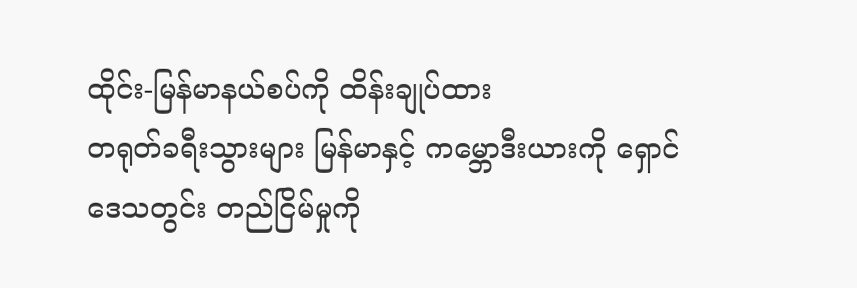ထိုင်း-မြန်မာနယ်စပ်ကို ထိန်းချုပ်ထား
တရုတ်ခရီးသွားများ မြန်မာနှင့် ကမ္ဘောဒီးယားကို ရှောင်
ဒေသတွင်း တည်ငြိမ်မှုကို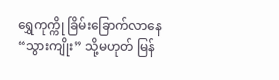ရွှေကုက္ကို ခြိမ်းခြောက်လာနေ
“သွားကျိုး” သို့မဟုတ် မြန်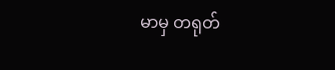မာမှ တရုတ်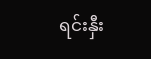ရင်းနှီး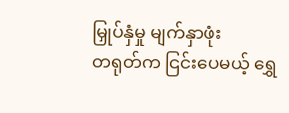မြှုပ်နှံမှု မျက်နှာဖုံး
တရုတ်က ငြင်းပေမယ့် ရွှေ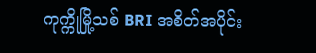ကုက္ကိုမြို့သစ် BRI အစိတ်အပိုင်း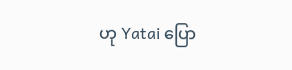ဟု Yatai ပြော